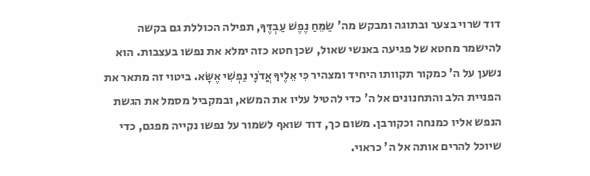דוד שרוי בצער ובתוגה ומבקש מה' שַׂמֵּחַ נֶפֶשׁ עַבְדֶּךָ, תפילה הכוללת גם בקשה להישמר מחטא של פגיעה באנשי שאול, שכן חטא כזה ימלא את נפשו בעצבות. הוא נשען על ה' כמקור תקוותו היחיד ומצהיר כִּי אֵלֶיךָ אֲדֹנָי נַפְשִׁי אֶשָּׂא. ביטוי זה מתאר את הפניית הלב והתחנונים אל ה' כדי להטיל עליו את המשא, ובמקביל מסמל את הגשת הנפש אליו כמנחה וכקורבן. משום כך, דוד שואף לשמור על נפשו נקייה מפגם, כדי שיוכל להרים אותה אל ה' כראוי.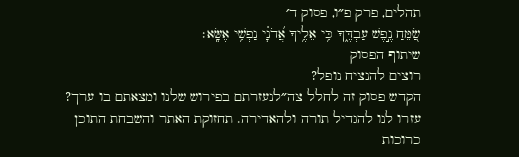תהלים, פרק פ״ו, פסוק ד׳
שַׂ֭מֵּחַ נֶ֣פֶשׁ עַבְדֶּ֑ךָ כִּ֥י אֵלֶ֥יךָ אֲ֝דֹנָ֗י נַפְשִׁ֥י אֶשָּֽׂא׃
שיתוף הפסוק
רוצים להנציח נופל?
הקדש פסוק זה לחלל צה״לנעזרתם בפירוש שלנו ומצאתם בו ערך?
עזרו לנו להגדיל תורה ולהאדירה. תחזוקת האתר והשבחת התוכן כרוכות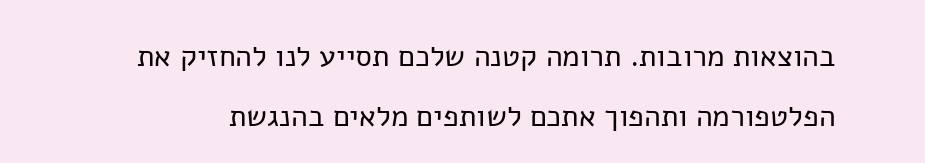בהוצאות מרובות. תרומה קטנה שלכם תסייע לנו להחזיק את הפלטפורמה ותהפוך אתכם לשותפים מלאים בהנגשת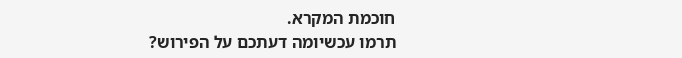חוכמת המקרא.
תרמו עכשיומה דעתכם על הפירוש?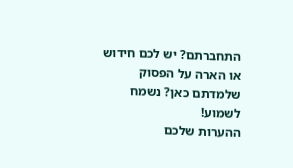התחברתם? יש לכם חידוש או הארה על הפסוק שלמדתם כאן? נשמח לשמוע!
ההערות שלכם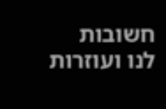חשובות לנו ועוזרות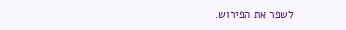לשפר את הפירוש.